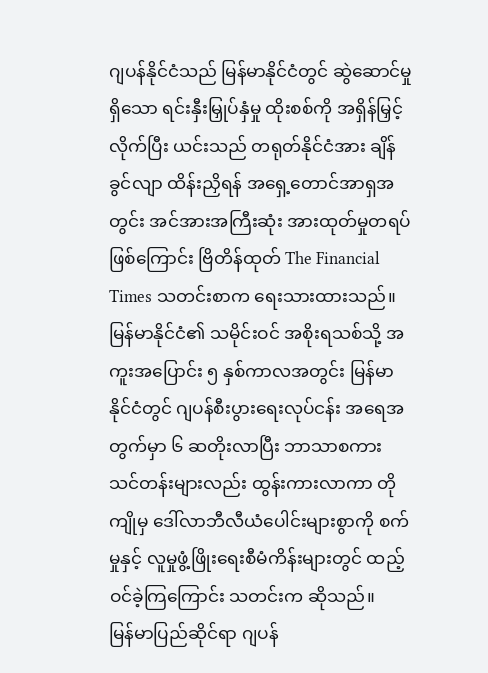ဂျပန်နိုင်ငံသည် မြန်မာနိုင်ငံတွင် ဆွဲဆောင်မှုရှိသော ရင်းနှီးမြှုပ်နှံမှု ထိုးစစ်ကို အရှိန်မြှင့်လိုက်ပြီး ယင်းသည် တရုတ်နိုင်ငံအား ချိန်ခွင်လျာ ထိန်းညှိရန် အရှေ့တောင်အာရှအတွင်း အင်အားအကြီးဆုံး အားထုတ်မှုတရပ်ဖြစ်ကြောင်း ဗြိတိန်ထုတ် The Financial Times သတင်းစာက ရေးသားထားသည်။
မြန်မာနိုင်ငံ၏ သမိုင်းဝင် အစိုးရသစ်သို့ အကူးအပြောင်း ၅ နှစ်ကာလအတွင်း မြန်မာနိုင်ငံတွင် ဂျပန်စီးပွားရေးလုပ်ငန်း အရေအတွက်မှာ ၆ ဆတိုးလာပြီး ဘာသာစကား သင်တန်းများလည်း ထွန်းကားလာကာ တိုကျိုမှ ဒေါ်လာဘီလီယံပေါင်းများစွာကို စက်မှုနှင့် လူမှုဖွံ့ဖြိုးရေးစီမံကိန်းများတွင် ထည့်ဝင်ခဲ့ကြကြောင်း သတင်းက ဆိုသည်။
မြန်မာပြည်ဆိုင်ရာ ဂျပန်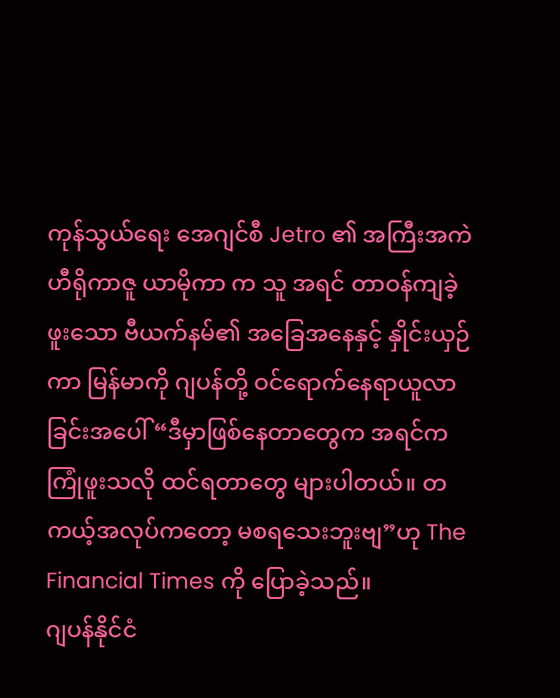ကုန်သွယ်ရေး အေဂျင်စီ Jetro ၏ အကြီးအကဲ ဟီရိုကာဇူ ယာမိုကာ က သူ အရင် တာဝန်ကျခဲ့ဖူးသော ဗီယက်နမ်၏ အခြေအနေနှင့် နှိုင်းယှဉ်ကာ မြန်မာကို ဂျပန်တို့ ဝင်ရောက်နေရာယူလာခြင်းအပေါ် “ဒီမှာဖြစ်နေတာတွေက အရင်က ကြုံဖူးသလို ထင်ရတာတွေ များပါတယ်။ တကယ့်အလုပ်ကတော့ မစရသေးဘူးဗျ”ဟု The Financial Times ကို ပြောခဲ့သည်။
ဂျပန်နိုင်ငံ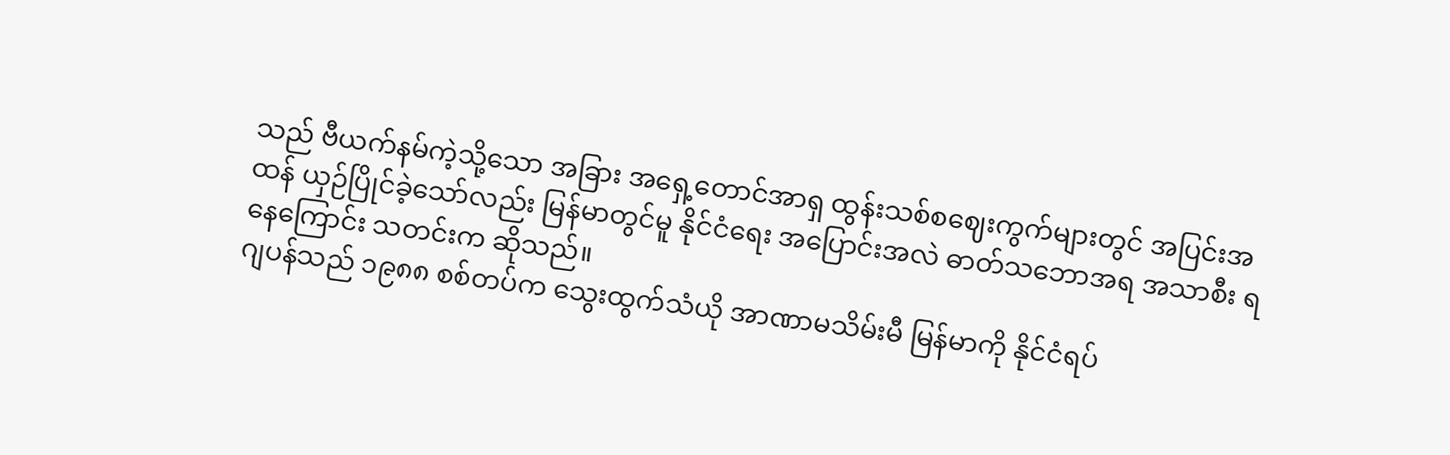သည် ဗီယက်နမ်ကဲ့သို့သော အခြား အရှေ့တောင်အာရှ ထွန်းသစ်စဈေးကွက်များတွင် အပြင်းအထန် ယှဉ်ပြိုင်ခဲ့သော်လည်း မြန်မာတွင်မူ နိုင်ငံရေး အပြောင်းအလဲ ဓာတ်သဘောအရ အသာစီး ရနေကြောင်း သတင်းက ဆိုသည်။
ဂျပန်သည် ၁၉၈၈ စစ်တပ်က သွေးထွက်သံယို အာဏာမသိမ်းမီ မြန်မာကို နိုင်ငံရပ်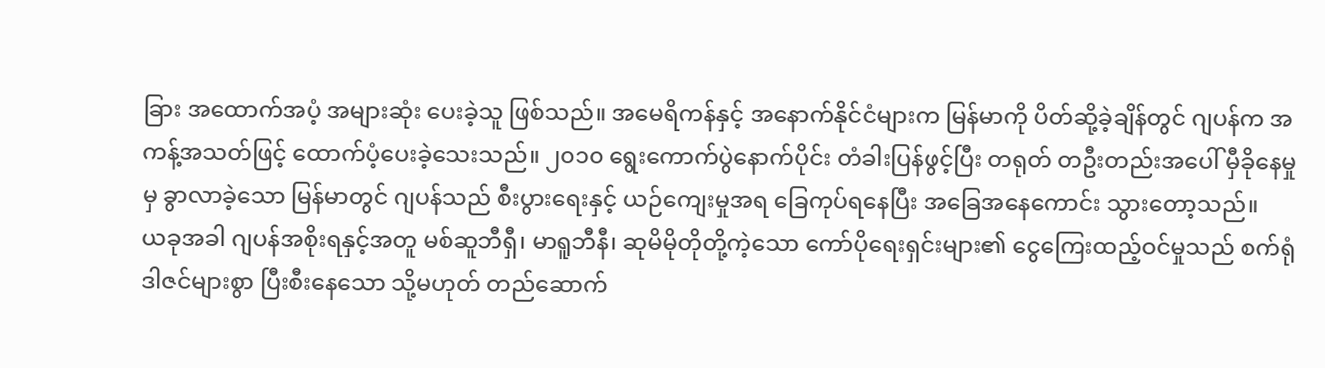ခြား အထောက်အပံ့ အများဆုံး ပေးခဲ့သူ ဖြစ်သည်။ အမေရိကန်နှင့် အနောက်နိုင်ငံများက မြန်မာကို ပိတ်ဆို့ခဲ့ချိန်တွင် ဂျပန်က အကန့်အသတ်ဖြင့် ထောက်ပံ့ပေးခဲ့သေးသည်။ ၂၀၁၀ ရွေးကောက်ပွဲနောက်ပိုင်း တံခါးပြန်ဖွင့်ပြီး တရုတ် တဦးတည်းအပေါ် မှီခိုနေမှုမှ ခွာလာခဲ့သော မြန်မာတွင် ဂျပန်သည် စီးပွားရေးနှင့် ယဉ်ကျေးမှုအရ ခြေကုပ်ရနေပြီး အခြေအနေကောင်း သွားတော့သည်။
ယခုအခါ ဂျပန်အစိုးရနှင့်အတူ မစ်ဆူဘီရှီ၊ မာရူဘီနီ၊ ဆုမိမိုတိုတို့ကဲ့သော ကော်ပိုရေးရှင်းများ၏ ငွေကြေးထည့်ဝင်မှုသည် စက်ရုံဒါဇင်များစွာ ပြီးစီးနေသော သို့မဟုတ် တည်ဆောက်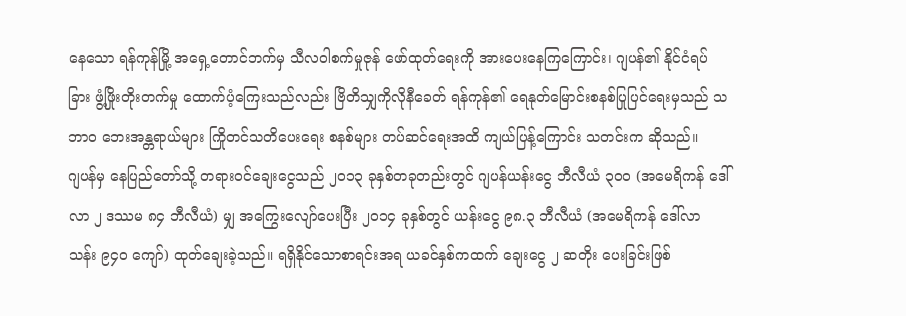နေသော ရန်ကုန်မြို့ အရှေ့တောင်ဘက်မှ သီလဝါစက်မှုဇုန် ဖော်ထုတ်ရေးကို အားပေးနေကြကြောင်း၊ ဂျပန်၏ နိုင်ငံရပ်ခြား ဖွံ့ဖြိုးတိုးတက်မှု ထောက်ပံ့ကြေးသည်လည်း ဗြိတိသျှကိုလိုနီခေတ် ရန်ကုန်၏ ရေနုတ်မြောင်းစနစ်ပြုပြင်ရေးမှသည် သဘာဝ ဘေးအန္တရာယ်များ ကြိုတင်သတိပေးရေး စနစ်များ တပ်ဆင်ရေးအထိ ကျယ်ပြန့်ကြောင်း သတင်းက ဆိုသည်။
ဂျပန်မှ နေပြည်တော်သို့ တရားဝင်ချေးငွေသည် ၂၀၁၃ ခုနှစ်တခုတည်းတွင် ဂျပန်ယန်းငွေ ဘီလီယံ ၃၀၀ (အမေရိကန် ဒေါ်လာ ၂ ဒဿမ ၈၄ ဘီလီယံ) မျှ အကြွေးလျော်ပေးပြီး ၂၀၁၄ ခုနှစ်တွင် ယန်းငွေ ၉၈.၃ ဘီလီယံ (အမေရိကန် ဒေါ်လာ သန်း ၉၄၀ ကျော်) ထုတ်ချေးခဲ့သည်။ ရရှိနိုင်သောစာရင်းအရ ယခင်နှစ်ကထက် ချေးငွေ ၂ ဆတိုး ပေးခြင်းဖြစ်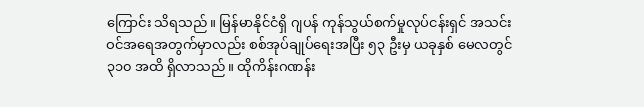ကြောင်း သိရသည်။ မြန်မာနိုင်ငံရှိ ဂျပန် ကုန်သွယ်စက်မှုလုပ်ငန်းရှင် အသင်းဝင်အရေအတွက်မှာလည်း စစ်အုပ်ချုပ်ရေးအပြီး ၅၃ ဦးမှ ယခုနှစ် မေလတွင် ၃၁၀ အထိ ရှိလာသည်။ ထိုကိန်းဂဏန်း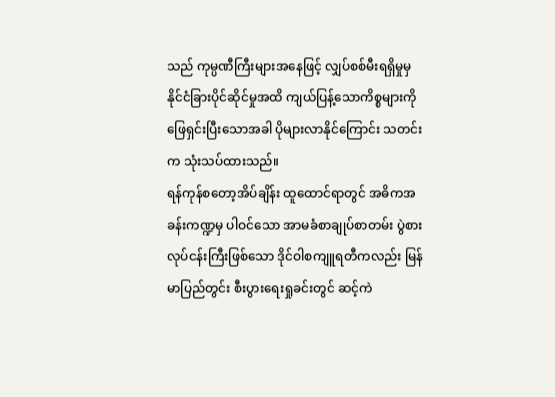သည် ကုမ္ပဏီကြီးများအနေဖြင့် လျှပ်စစ်မီးရရှိမှုမှ နိုင်ငံခြားပိုင်ဆိုင်မှုအထိ ကျယ်ပြန့်သောကိစ္စများကို ဖြေရှင်းပြီးသောအခါ ပိုများလာနိုင်ကြောင်း သတင်းက သုံးသပ်ထားသည်။
ရန်ကုန်စတော့အိပ်ချိန်း ထူထောင်ရာတွင် အဓိကအခန်းကဏ္ဍမှ ပါဝင်သော အာမခံစာချုပ်စာတမ်း ပွဲစားလုပ်ငန်းကြီးဖြစ်သော ဒိုင်ဝါစကျူရတီကလည်း မြန်မာပြည်တွင်း စီးပွားရေးရှုခင်းတွင် ဆင့်ကဲ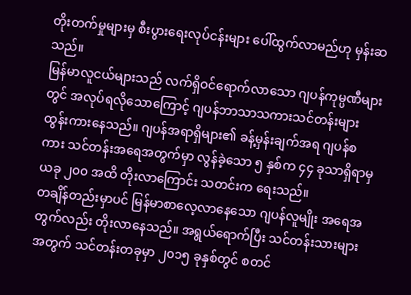တိုးတက်မှုများမှ စီးပွားရေးလုပ်ငန်းများ ပေါ်ထွက်လာမည်ဟု မှန်းဆသည်။
မြန်မာလူငယ်များသည် လက်ရှိဝင်ရောက်လာသော ဂျပန်ကုမ္ပဏီများတွင် အလုပ်ရလိုသောကြောင့် ဂျပန်ဘာသာသကားသင်တန်းများ ထွန်းကားနေသည်။ ဂျပန်အရာရှိများ၏ ခန့်မှန်းချက်အရ ဂျပန်စကား သင်တန်းအရေအတွက်မှာ လွန်ခဲ့သော ၅ နှစ်က ၄၄ ခုသာရှိရာမှ ယခု ၂၀၀ အထိ တိုးလာကြောင်း သတင်းက ရေးသည်။
တချိန်တည်းမှာပင် မြန်မာစာလေ့လာနေသော ဂျပန်လူမျိုး အရေအတွက်လည်း တိုးလာနေသည်။ အရွယ်ရောက်ပြီး သင်တန်းသားများအတွက် သင်တန်းတခုမှာ ၂၀၁၅ ခုနှစ်တွင် စတင်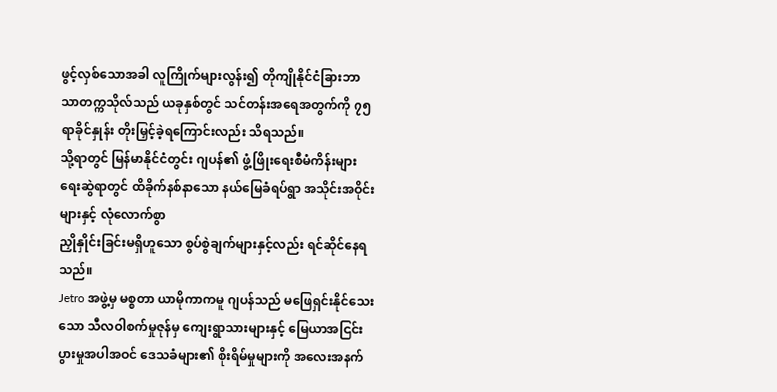ဖွင့်လှစ်သောအခါ လူကြိုက်များလွန်း၍ တိုကျိုနိုင်ငံခြားဘာသာတက္ကသိုလ်သည် ယခုနှစ်တွင် သင်တန်းအရေအတွက်ကို ၇၅ ရာခိုင်နှုန်း တိုးမြှင့်ခဲ့ရကြောင်းလည်း သိရသည်။
သို့ရာတွင် မြန်မာနိုင်ငံတွင်း ဂျပန်၏ ဖွံ့ဖြိုးရေးစီမံကိန်းများ ရေးဆွဲရာတွင် ထိခိုက်နစ်နာသော နယ်မြေခံရပ်ရွာ အသိုင်းအဝိုင်းများနှင့် လုံလောက်စွာ
ညှိုနှိုင်းခြင်းမရှိဟူသော စွပ်စွဲချက်များနှင့်လည်း ရင်ဆိုင်နေရသည်။
Jetro အဖွဲ့မှ မစ္စတာ ယာမိုကာကမူ ဂျပန်သည် မဖြေရှင်းနိုင်သေးသော သီလဝါစက်မှုဇုန်မှ ကျေးရွာသားများနှင့် မြေယာအငြင်းပွားမှုအပါအဝင် ဒေသခံများ၏ စိုးရိမ်မှုများကို အလေးအနက်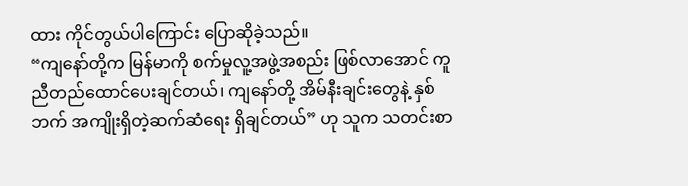ထား ကိုင်တွယ်ပါကြောင်း ပြောဆိုခဲ့သည်။
“ကျနော်တို့က မြန်မာကို စက်မှုလူ့အဖွဲ့အစည်း ဖြစ်လာအောင် ကူညီတည်ထောင်ပေးချင်တယ်၊ ကျနော်တို့ အိမ်နီးချင်းတွေနဲ့ နှစ်ဘက် အကျိုးရှိတဲ့ဆက်ဆံရေး ရှိချင်တယ်” ဟု သူက သတင်းစာ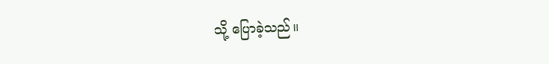သို့ ပြောခဲ့သည်။